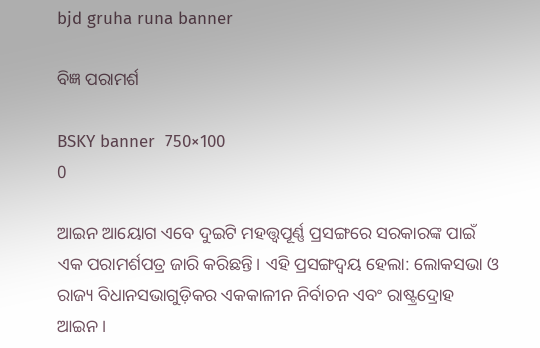bjd gruha runa banner

ବିଜ୍ଞ ପରାମର୍ଶ

BSKY banner  750×100
0

ଆଇନ ଆୟୋଗ ଏବେ ଦୁଇଟି ମହତ୍ତ୍ବପୂର୍ଣ୍ଣ ପ୍ରସଙ୍ଗରେ ସରକାରଙ୍କ ପାଇଁ ଏକ ପରାମର୍ଶପତ୍ର ଜାରି କରିଛନ୍ତି। ଏହି ପ୍ରସଙ୍ଗଦ୍ବୟ ହେଲା: ଲୋକସଭା ଓ ରାଜ୍ୟ ବିଧାନସଭାଗୁଡ଼ିକର ଏକକାଳୀନ ନିର୍ବାଚନ ଏବଂ ରାଷ୍ଟ୍ରଦ୍ରୋହ ଆଇନ।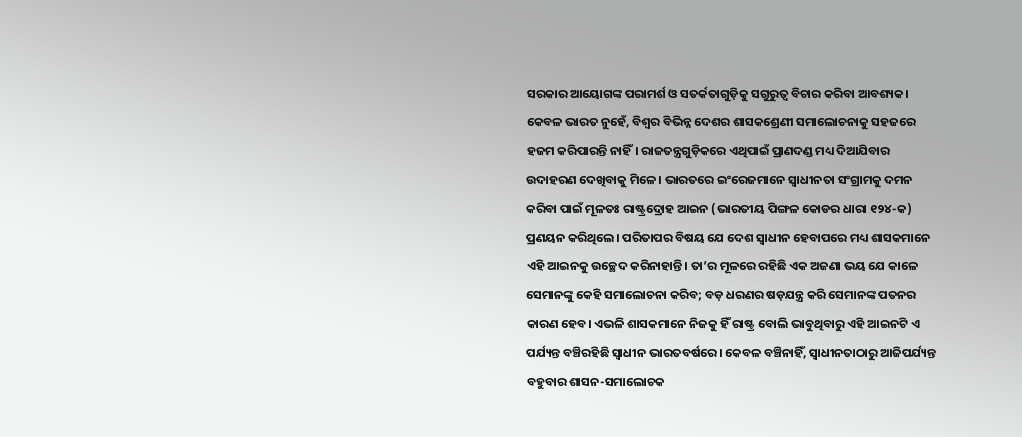ସରକାର ଆୟୋଗଙ୍କ ପରାମର୍ଶ ଓ ସତର୍କତାଗୁଡ଼ିକୁ ସଗୁରୁତ୍ବ ବିଚାର କରିବା ଆବଶ୍ୟକ।
କେବଳ ଭାରତ ନୁହେଁ, ବିଶ୍ବର ବିଭିନ୍ନ ଦେଶର ଶାସକଶ୍ରେଣୀ ସମାଲୋଚନାକୁ ସହଜରେ ହଜମ କରିପାରନ୍ତି ନାହିଁ। ରାଜତନ୍ତ୍ରଗୁଡ଼ିକରେ ଏଥିପାଇଁ ପ୍ରାଣଦଣ୍ଡ ମଧ୍ୟ ଦିଆଯିବାର ଉଦାହରଣ ଦେଖିବାକୁ ମିଳେ। ଭାରତରେ ଇଂରେଜମାନେ ସ୍ବାଧୀନତା ସଂଗ୍ରାମକୁ ଦମନ କରିବା ପାଇଁ ମୂଳତଃ ରାଷ୍ଟ୍ରଦ୍ରୋହ ଆଇନ (ଭାରତୀୟ ପିଙ୍ଗଳ କୋଡର ଧାରା ୧୨୪-କ) ପ୍ରଣୟନ କରିଥିଲେ। ପରିତାପର ବିଷୟ ଯେ ଦେଶ ସ୍ବାଧୀନ ହେବାପରେ ମଧ୍ୟ ଶାସକମାନେ ଏହି ଆଇନକୁ ଉଚ୍ଛେଦ କରିନାହାନ୍ତି। ତା’ର ମୂଳରେ ରହିଛି ଏକ ଅଜଣା ଭୟ ଯେ କାଳେ ସେମାନଙ୍କୁ କେହି ସମାଲୋଚନା କରିବ; ବଡ଼ ଧରଣର ଷଡ଼ଯନ୍ତ୍ର କରି ସେମାନଙ୍କ ପତନର କାରଣ ହେବ। ଏଭଳି ଶାସକମାନେ ନିଜକୁ ହିଁ ରାଷ୍ଟ୍ର ବୋଲି ଭାବୁଥିବାରୁ ଏହି ଆଇନଟି ଏ ପର୍ଯ୍ୟନ୍ତ ବଞ୍ଚିରହିଛି ସ୍ବାଧୀନ ଭାରତବର୍ଷରେ। କେବଳ ବଞ୍ଚିନାହିଁ, ସ୍ବାଧୀନତାଠାରୁ ଆଜିପର୍ଯ୍ୟନ୍ତ ବହୁବାର ଶାସନ-ସମାଲୋଚକ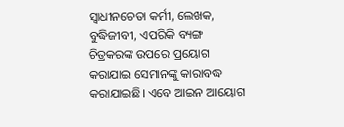ସ୍ବାଧୀନଚେତା କର୍ମୀ, ଲେଖକ, ବୁଦ୍ଧିଜୀବୀ, ଏପରିକି ବ୍ୟଙ୍ଗ ଚିତ୍ରକରଙ୍କ ଉପରେ ପ୍ରୟୋଗ କରାଯାଇ ସେମାନଙ୍କୁ କାରାବଦ୍ଧ କରାଯାଇଛି। ଏବେ ଆଇନ ଆୟୋଗ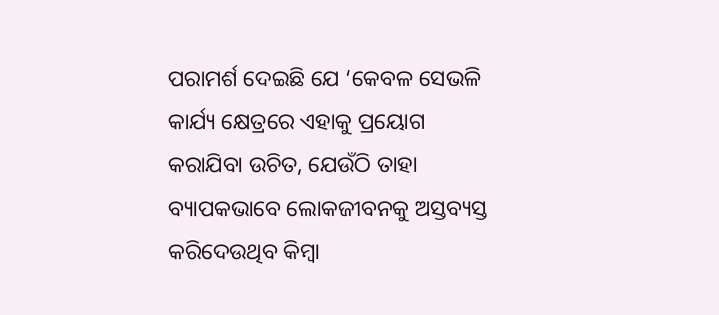ପରାମର୍ଶ ଦେଇଛି ଯେ ‘କେବଳ ସେଭଳି କାର୍ଯ୍ୟ କ୍ଷେତ୍ରରେ ଏହାକୁ ପ୍ରୟୋଗ କରାଯିବା ଉଚିତ, ଯେଉଁଠି ତାହା ବ୍ୟାପକଭାବେ ଲୋକଜୀବନକୁ ଅସ୍ତବ୍ୟସ୍ତ କରିଦେଉଥିବ କିମ୍ବା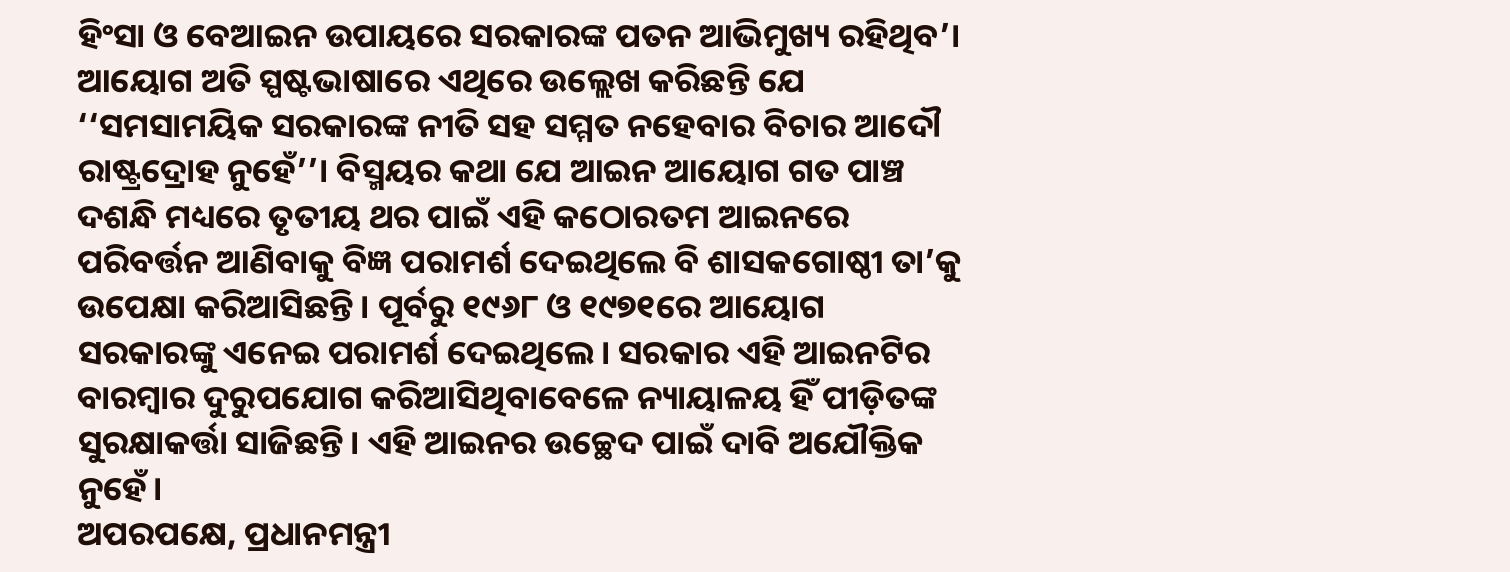ହିଂସା ଓ ବେଆଇନ ଉପାୟରେ ସରକାରଙ୍କ ପତନ ଆଭିମୁଖ୍ୟ ରହିଥିବ’। ଆୟୋଗ ଅତି ସ୍ପଷ୍ଟଭାଷାରେ ଏଥିରେ ଉଲ୍ଲେଖ କରିଛନ୍ତି ଯେ ‘‘ସମସାମୟିକ ସରକାରଙ୍କ ନୀତି ସହ ସମ୍ମତ ନହେବାର ବିଚାର ଆଦୌ ରାଷ୍ଟ୍ରଦ୍ରୋହ ନୁହେଁ’’। ବିସ୍ମୟର କଥା ଯେ ଆଇନ ଆୟୋଗ ଗତ ପାଞ୍ଚ ଦଶନ୍ଧି ମଧ୍ୟରେ ତୃତୀୟ ଥର ପାଇଁ ଏହି କଠୋରତମ ଆଇନରେ ପରିବର୍ତ୍ତନ ଆଣିବାକୁ ବିଜ୍ଞ ପରାମର୍ଶ ଦେଇଥିଲେ ବି ଶାସକଗୋଷ୍ଠୀ ତା’କୁ ଉପେକ୍ଷା କରିଆସିଛନ୍ତି। ପୂର୍ବରୁ ୧୯୬୮ ଓ ୧୯୭୧ରେ ଆୟୋଗ ସରକାରଙ୍କୁ ଏନେଇ ପରାମର୍ଶ ଦେଇଥିଲେ। ସରକାର ଏହି ଆଇନଟିର ବାରମ୍ବାର ଦୁରୁପଯୋଗ କରିଆସିଥିବାବେଳେ ନ୍ୟାୟାଳୟ ହିଁ ପୀଡ଼ିତଙ୍କ ସୁରକ୍ଷାକର୍ତ୍ତା ସାଜିଛନ୍ତି। ଏହି ଆଇନର ଉଚ୍ଛେଦ ପାଇଁ ଦାବି ଅଯୌକ୍ତିକ ନୁହେଁ।
ଅପରପକ୍ଷେ, ପ୍ରଧାନମନ୍ତ୍ରୀ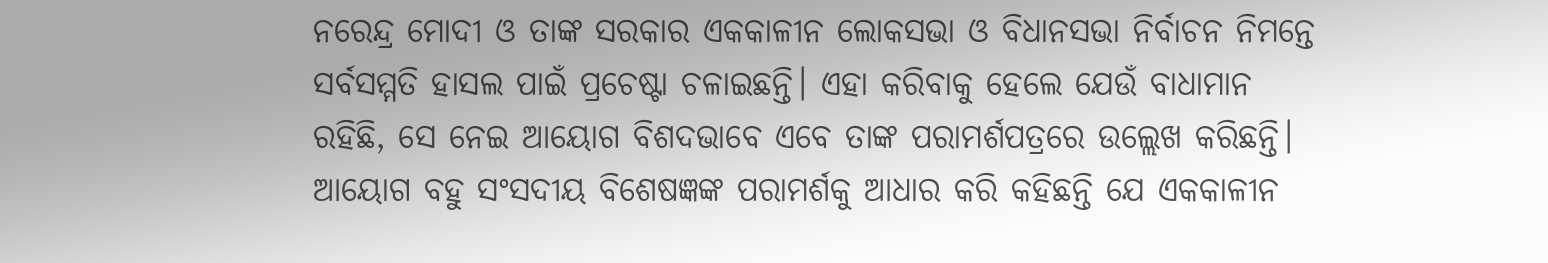ନରେନ୍ଦ୍ର ମୋଦୀ ଓ ତାଙ୍କ ସରକାର ଏକକାଳୀନ ଲୋକସଭା ଓ ବିଧାନସଭା ନିର୍ବାଚନ ନିମନ୍ତେ ସର୍ବସମ୍ମତି ହାସଲ ପାଇଁ ପ୍ରଚେଷ୍ଟା ଚଳାଇଛନ୍ତି। ଏହା କରିବାକୁ ହେଲେ ଯେଉଁ ବାଧାମାନ ରହିଛି, ସେ ନେଇ ଆୟୋଗ ବିଶଦଭାବେ ଏବେ ତାଙ୍କ ପରାମର୍ଶପତ୍ରରେ ଉଲ୍ଲେଖ କରିଛନ୍ତି। ଆୟୋଗ ବହୁ ସଂସଦୀୟ ବିଶେଷଜ୍ଞଙ୍କ ପରାମର୍ଶକୁ ଆଧାର କରି କହିଛନ୍ତି ଯେ ଏକକାଳୀନ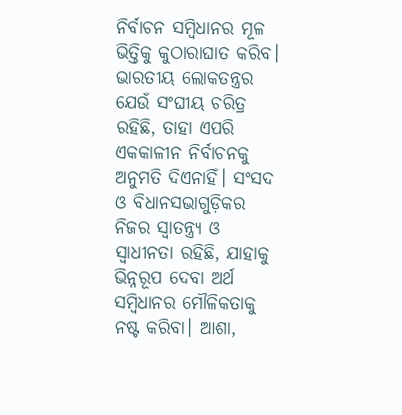ନିର୍ବାଚନ ସମ୍ବିଧାନର ମୂଳ ଭିତ୍ତିକୁ କୁଠାରାଘାତ କରିବ। ଭାରତୀୟ ଲୋକତନ୍ତ୍ରର ଯେଉଁ ସଂଘୀୟ ଚରିତ୍ର ରହିଛି, ତାହା ଏପରି ଏକକାଳୀନ ନିର୍ବାଚନକୁ ଅନୁମତି ଦିଏନାହିଁ। ସଂସଦ ଓ ବିଧାନସଭାଗୁଡ଼ିକର ନିଜର ସ୍ବାତନ୍ତ୍ର୍ୟ ଓ ସ୍ବାଧୀନତା ରହିଛି, ଯାହାକୁ ଭିନ୍ନରୂପ ଦେବା ଅର୍ଥ ସମ୍ବିଧାନର ମୌଳିକତାକୁ ନଷ୍ଟ କରିବା। ଆଶା,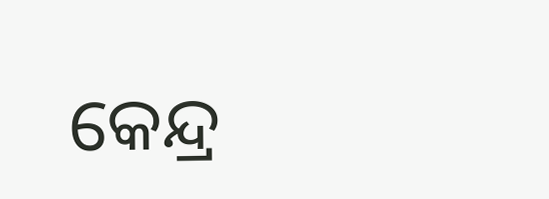କେନ୍ଦ୍ର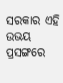ସରକାର ଏହି ଉଭୟ ପ୍ରସଙ୍ଗରେ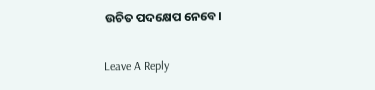ଉଚିତ ପଦକ୍ଷେପ ନେବେ।

Leave A Reply